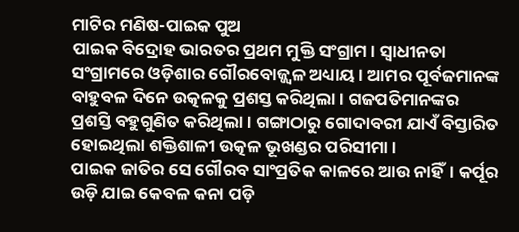ମାଟିର ମଣିଷ-ପାଇକ ପୁଅ
ପାଇକ ବିଦ୍ରୋହ ଭାରତର ପ୍ରଥମ ମୁକ୍ତି ସଂଗ୍ରାମ। ସ୍ବାଧୀନତା ସଂଗ୍ରାମରେ ଓଡ଼ିଶାର ଗୌରବୋଜ୍ଜ୍ବଳ ଅଧ୍ୟାୟ। ଆମର ପୂର୍ବଜମାନଙ୍କ ବାହୁବଳ ଦିନେ ଉତ୍କଳକୁ ପ୍ରଶସ୍ତ କରିଥିଲା। ଗଜପତିମାନଙ୍କର ପ୍ରଶସ୍ତି ବହୁଗୁଣିତ କରିଥିଲା। ଗଙ୍ଗାଠାରୁ ଗୋଦାବରୀ ଯାଏଁ ବିସ୍ତାରିତ ହୋଇଥିଲା ଶକ୍ତିଶାଳୀ ଉତ୍କଳ ଭୂଖଣ୍ଡର ପରିସୀମା।
ପାଇକ ଜାତିର ସେ ଗୌରବ ସାଂପ୍ରତିକ କାଳରେ ଆଉ ନାହିଁ। କର୍ପୂର ଉଡ଼ି ଯାଇ କେବଳ କନା ପଡ଼ି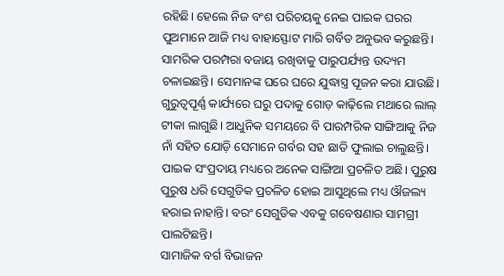ରହିଛି। ହେଲେ ନିଜ ବଂଶ ପରିଚୟକୁ ନେଇ ପାଇକ ଘରର ପୁଅମାନେ ଆଜି ମଧ୍ୟ ବାହାସ୍ଫୋଟ ମାରି ଗର୍ବିତ ଅନୁଭବ କରୁଛନ୍ତି। ସାମରିକ ପରମ୍ପରା ବଜାୟ ରଖିବାକୁ ପାରୁପର୍ଯ୍ୟନ୍ତ ଉଦ୍ୟମ ଚଳାଇଛନ୍ତି। ସେମାନଙ୍କ ଘରେ ଘରେ ଯୁଦ୍ଧାସ୍ତ୍ର ପୂଜନ କରା ଯାଉଛି। ଗୁରୁତ୍ବପୂର୍ଣ୍ଣ କାର୍ଯ୍ୟରେ ଘରୁ ପଦାକୁ ଗୋଡ଼ କାଢ଼ିଲେ ମଥାରେ ଲାଲ୍ ଟୀକା ଲାଗୁଛି। ଆଧୁନିକ ସମୟରେ ବି ପାରମ୍ପରିକ ସାଙ୍ଗିଆକୁ ନିଜ ନାଁ ସହିତ ଯୋଡ଼ି ସେମାନେ ଗର୍ବର ସହ ଛାତି ଫୁଲାଇ ଚାଲୁଛନ୍ତି।
ପାଇକ ସଂପ୍ରଦାୟ ମଧ୍ୟରେ ଅନେକ ସାଙ୍ଗିଆ ପ୍ରଚଳିତ ଅଛି। ପୁରୁଷ ପୁରୁଷ ଧରି ସେଗୁଡିକ ପ୍ରଚଳିତ ହୋଇ ଆସୁଥିଲେ ମଧ୍ୟ ଔଜଲ୍ୟ ହରାଇ ନାହାନ୍ତି। ବରଂ ସେଗୁଡିକ ଏବକୁ ଗବେଷଣାର ସାମଗ୍ରୀ ପାଲଟିଛନ୍ତି।
ସାମାଜିକ ବର୍ଗ ବିଭାଜନ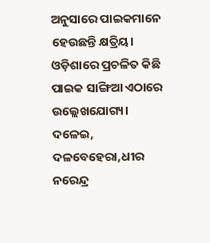ଅନୁସାରେ ପାଇକମାନେ ହେଉଛନ୍ତି କ୍ଷତ୍ରିୟ। ଓଡ଼ିଶାରେ ପ୍ରଚଳିତ କିଛି ପାଇକ ସାଙ୍ଗିଆ ଏଠାରେ ଉଲ୍ଲେଖଯୋଗ୍ୟ।
ଦଳେଇ, ଦଳବେହେରା,ଧୀର ନରେନ୍ଦ୍ର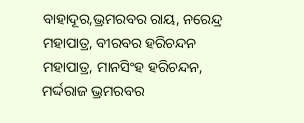ବାହାଦୂର,ଭ୍ରମରବର ରାୟ, ନରେନ୍ଦ୍ର ମହାପାତ୍ର, ବୀରବର ହରିଚନ୍ଦନ ମହାପାତ୍ର, ମାନସିଂହ ହରିଚନ୍ଦନ, ମର୍ଦ୍ଦରାଜ ଭ୍ରମରବର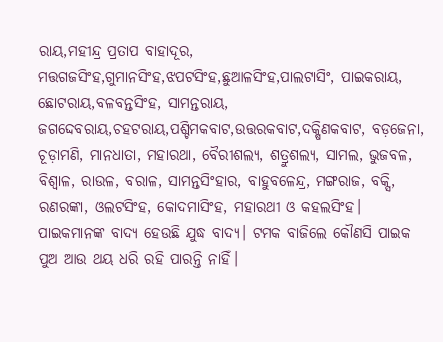ରାୟ,ମହୀନ୍ଦ୍ର ପ୍ରତାପ ବାହାଦୂର, ମତ୍ତଗଜସିଂହ,ଗୁମାନସିଂହ,ଝପଟସିଂହ,ଛୁଆଳସିଂହ,ପାଲଟାସିଂ, ପାଇକରାୟ, ଛୋଟରାୟ,ବଳବନ୍ତସିଂହ, ସାମନ୍ତରାୟ, ଜଗଦ୍ଦେବରାୟ,ଚହଟରାୟ,ପଶ୍ଚିମକବାଟ,ଉତ୍ତରକବାଟ,ଦକ୍ଷିଣକବାଟ, ବଡ଼ଜେନା, ଚୂଡ଼ାମଣି, ମାନଧାତା, ମହାରଥା, ବୈରୀଶଲ୍ୟ, ଶତ୍ରୁଶଲ୍ୟ, ସାମଲ, ଭୁଜବଳ, ବିଶ୍ବାଳ, ରାଉଳ, ବରାଳ, ସାମନ୍ତସିଂହାର, ବାହୁବଳେନ୍ଦ୍ର, ମଙ୍ଗରାଜ, ବକ୍ସି, ରଣରଙ୍କା, ଓଲଟସିଂହ, କୋଦମାସିଂହ, ମହାରଥୀ ଓ କହଲସିଂହ।
ପାଇକମାନଙ୍କ ବାଦ୍ୟ ହେଉଛି ଯୁଦ୍ଧ ବାଦ୍ୟ। ଟମକ ବାଜିଲେ କୌଣସି ପାଇକ ପୁଅ ଆଉ ଥୟ ଧରି ରହି ପାରନ୍ତି ନାହିଁ।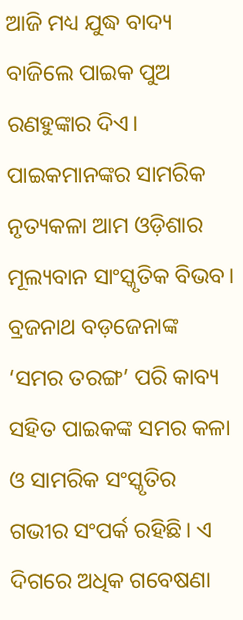ଆଜି ମଧ୍ୟ ଯୁଦ୍ଧ ବାଦ୍ୟ ବାଜିଲେ ପାଇକ ପୁଅ ରଣହୁଙ୍କାର ଦିଏ। ପାଇକମାନଙ୍କର ସାମରିକ ନୃତ୍ୟକଳା ଆମ ଓଡ଼ିଶାର ମୂଲ୍ୟବାନ ସାଂସ୍କୃତିକ ବିଭବ।
ବ୍ରଜନାଥ ବଡ଼ଜେନାଙ୍କ ‘ସମର ତରଙ୍ଗ’ ପରି କାବ୍ୟ ସହିତ ପାଇକଙ୍କ ସମର କଳା ଓ ସାମରିକ ସଂସ୍କୃତିର ଗଭୀର ସଂପର୍କ ରହିଛି। ଏ ଦିଗରେ ଅଧିକ ଗବେଷଣା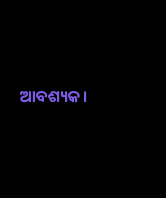ଆବଶ୍ୟକ।